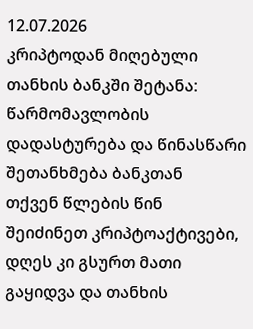12.07.2026
კრიპტოდან მიღებული თანხის ბანკში შეტანა: წარმომავლობის დადასტურება და წინასწარი შეთანხმება ბანკთან
თქვენ წლების წინ შეიძინეთ კრიპტოაქტივები, დღეს კი გსურთ მათი გაყიდვა და თანხის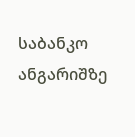საბანკო ანგარიშზე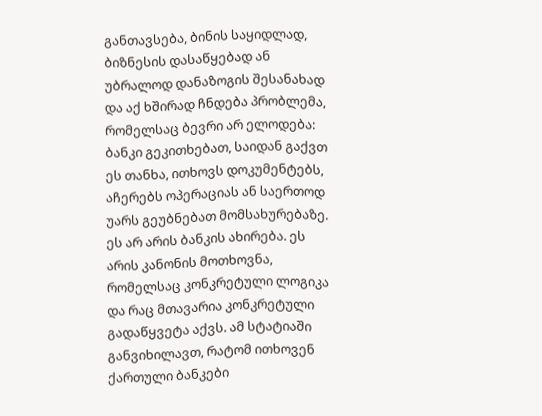განთავსება, ბინის საყიდლად, ბიზნესის დასაწყებად ან უბრალოდ დანაზოგის შესანახად და აქ ხშირად ჩნდება პრობლემა, რომელსაც ბევრი არ ელოდება: ბანკი გეკითხებათ, საიდან გაქვთ ეს თანხა, ითხოვს დოკუმენტებს, აჩერებს ოპერაციას ან საერთოდ უარს გეუბნებათ მომსახურებაზე.
ეს არ არის ბანკის ახირება. ეს არის კანონის მოთხოვნა, რომელსაც კონკრეტული ლოგიკა და რაც მთავარია კონკრეტული გადაწყვეტა აქვს. ამ სტატიაში განვიხილავთ, რატომ ითხოვენ ქართული ბანკები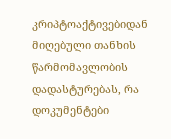კრიპტოაქტივებიდან მიღებული თანხის წარმომავლობის დადასტურებას, რა დოკუმენტები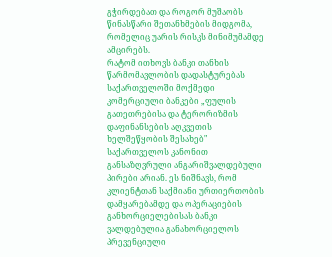გჭირდებათ და როგორ მუშაობს წინასწარი შეთანხმების მიდგომა, რომელიც უარის რისკს მინიმუმამდე ამცირებს.
რატომ ითხოვს ბანკი თანხის წარმომავლობის დადასტურებას
საქართველოში მოქმედი კომერციული ბანკები „ფულის გათეთრებისა და ტერორიზმის დაფინანსების აღკვეთის ხელშეწყობის შესახებ" საქართველოს კანონით განსაზღვრული ანგარიშვალდებული პირები არიან. ეს ნიშნავს, რომ კლიენტთან საქმიანი ურთიერთობის დამყარებამდე და ოპერაციების განხორციელებისას ბანკი ვალდებულია განახორციელოს პრევენციული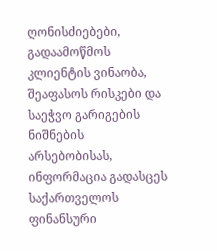ღონისძიებები, გადაამოწმოს კლიენტის ვინაობა, შეაფასოს რისკები და საეჭვო გარიგების ნიშნების არსებობისას, ინფორმაცია გადასცეს საქართველოს ფინანსური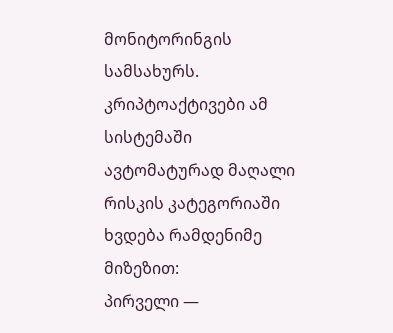მონიტორინგის სამსახურს.
კრიპტოაქტივები ამ სისტემაში ავტომატურად მაღალი რისკის კატეგორიაში ხვდება რამდენიმე მიზეზით:
პირველი —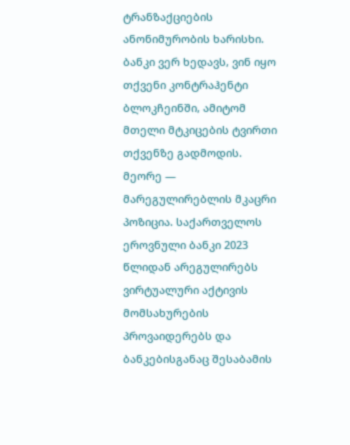ტრანზაქციების ანონიმურობის ხარისხი. ბანკი ვერ ხედავს, ვინ იყო თქვენი კონტრაჰენტი ბლოკჩეინში, ამიტომ მთელი მტკიცების ტვირთი თქვენზე გადმოდის.
მეორე — მარეგულირებლის მკაცრი პოზიცია. საქართველოს ეროვნული ბანკი 2023 წლიდან არეგულირებს ვირტუალური აქტივის მომსახურების პროვაიდერებს და ბანკებისგანაც შესაბამის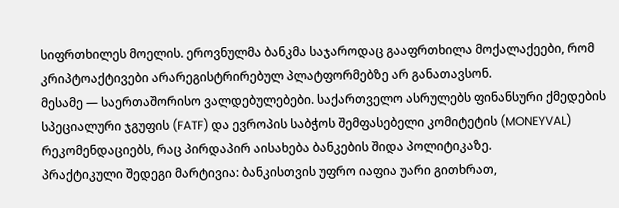სიფრთხილეს მოელის. ეროვნულმა ბანკმა საჯაროდაც გააფრთხილა მოქალაქეები, რომ კრიპტოაქტივები არარეგისტრირებულ პლატფორმებზე არ განათავსონ.
მესამე — საერთაშორისო ვალდებულებები. საქართველო ასრულებს ფინანსური ქმედების სპეციალური ჯგუფის (FATF) და ევროპის საბჭოს შემფასებელი კომიტეტის (MONEYVAL) რეკომენდაციებს, რაც პირდაპირ აისახება ბანკების შიდა პოლიტიკაზე.
პრაქტიკული შედეგი მარტივია: ბანკისთვის უფრო იაფია უარი გითხრათ,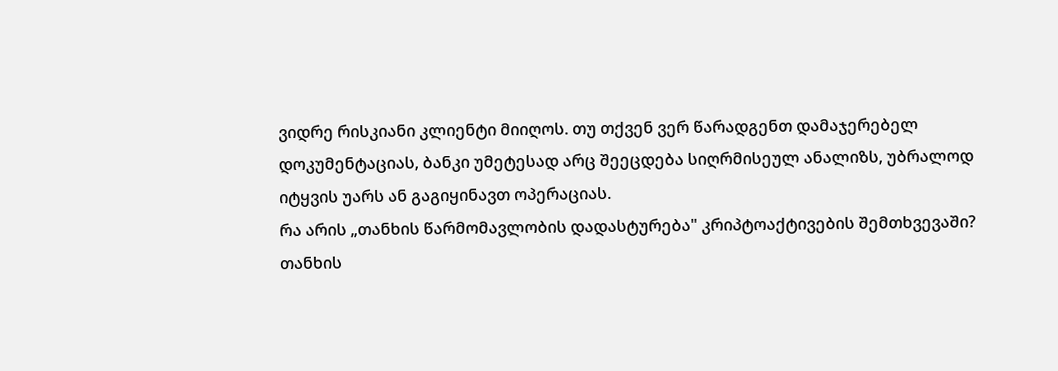ვიდრე რისკიანი კლიენტი მიიღოს. თუ თქვენ ვერ წარადგენთ დამაჯერებელ დოკუმენტაციას, ბანკი უმეტესად არც შეეცდება სიღრმისეულ ანალიზს, უბრალოდ იტყვის უარს ან გაგიყინავთ ოპერაციას.
რა არის „თანხის წარმომავლობის დადასტურება" კრიპტოაქტივების შემთხვევაში?
თანხის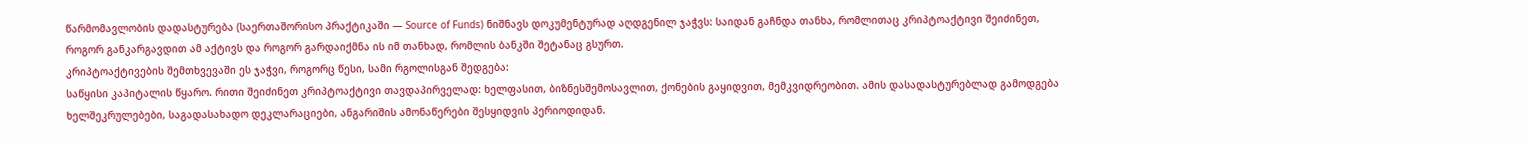წარმომავლობის დადასტურება (საერთაშორისო პრაქტიკაში — Source of Funds) ნიშნავს დოკუმენტურად აღდგენილ ჯაჭვს: საიდან გაჩნდა თანხა, რომლითაც კრიპტოაქტივი შეიძინეთ, როგორ განკარგავდით ამ აქტივს და როგორ გარდაიქმნა ის იმ თანხად, რომლის ბანკში შეტანაც გსურთ.
კრიპტოაქტივების შემთხვევაში ეს ჯაჭვი, როგორც წესი, სამი რგოლისგან შედგება:
საწყისი კაპიტალის წყარო. რითი შეიძინეთ კრიპტოაქტივი თავდაპირველად: ხელფასით, ბიზნესშემოსავლით, ქონების გაყიდვით, მემკვიდრეობით. ამის დასადასტურებლად გამოდგება ხელშეკრულებები, საგადასახადო დეკლარაციები, ანგარიშის ამონაწერები შესყიდვის პერიოდიდან.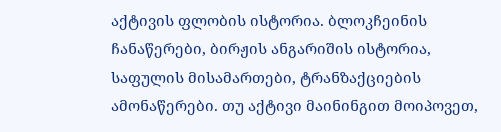აქტივის ფლობის ისტორია. ბლოკჩეინის ჩანაწერები, ბირჟის ანგარიშის ისტორია, საფულის მისამართები, ტრანზაქციების ამონაწერები. თუ აქტივი მაინინგით მოიპოვეთ,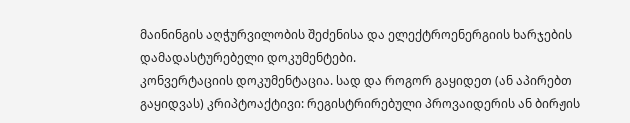მაინინგის აღჭურვილობის შეძენისა და ელექტროენერგიის ხარჯების დამადასტურებელი დოკუმენტები.
კონვერტაციის დოკუმენტაცია. სად და როგორ გაყიდეთ (ან აპირებთ გაყიდვას) კრიპტოაქტივი: რეგისტრირებული პროვაიდერის ან ბირჟის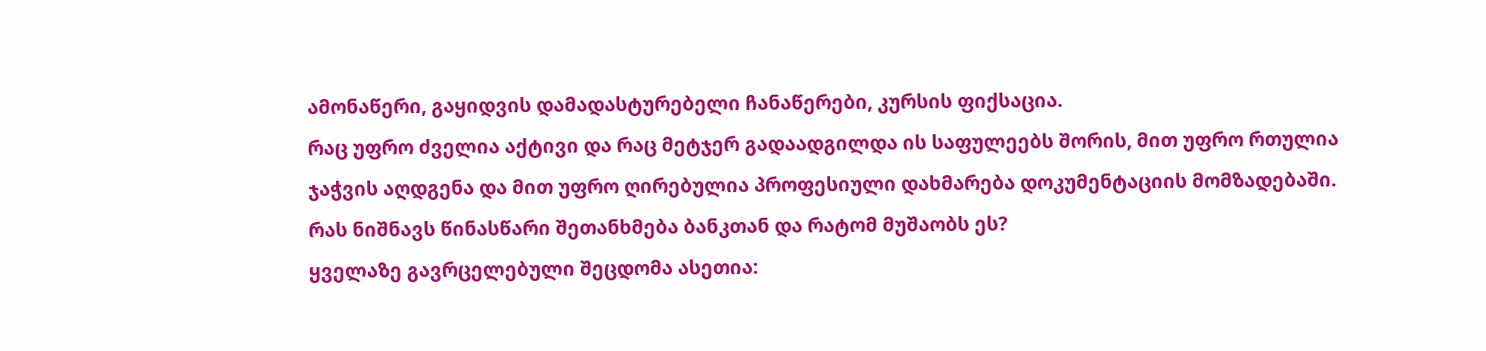ამონაწერი, გაყიდვის დამადასტურებელი ჩანაწერები, კურსის ფიქსაცია.
რაც უფრო ძველია აქტივი და რაც მეტჯერ გადაადგილდა ის საფულეებს შორის, მით უფრო რთულია ჯაჭვის აღდგენა და მით უფრო ღირებულია პროფესიული დახმარება დოკუმენტაციის მომზადებაში.
რას ნიშნავს წინასწარი შეთანხმება ბანკთან და რატომ მუშაობს ეს?
ყველაზე გავრცელებული შეცდომა ასეთია: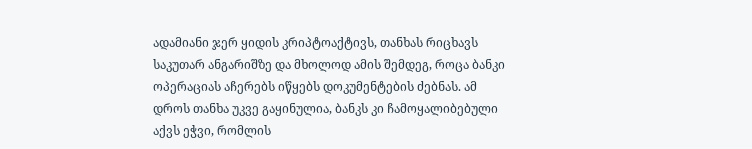ადამიანი ჯერ ყიდის კრიპტოაქტივს, თანხას რიცხავს საკუთარ ანგარიშზე და მხოლოდ ამის შემდეგ, როცა ბანკი ოპერაციას აჩერებს იწყებს დოკუმენტების ძებნას. ამ დროს თანხა უკვე გაყინულია, ბანკს კი ჩამოყალიბებული აქვს ეჭვი, რომლის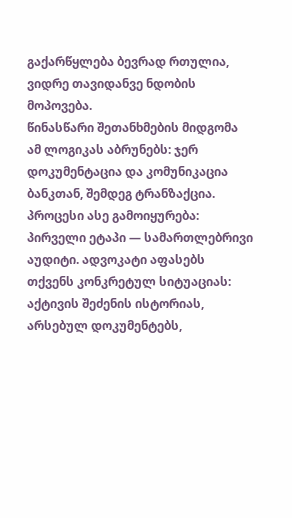გაქარწყლება ბევრად რთულია, ვიდრე თავიდანვე ნდობის მოპოვება.
წინასწარი შეთანხმების მიდგომა ამ ლოგიკას აბრუნებს: ჯერ დოკუმენტაცია და კომუნიკაცია ბანკთან, შემდეგ ტრანზაქცია. პროცესი ასე გამოიყურება:
პირველი ეტაპი — სამართლებრივი აუდიტი. ადვოკატი აფასებს თქვენს კონკრეტულ სიტუაციას: აქტივის შეძენის ისტორიას, არსებულ დოკუმენტებს,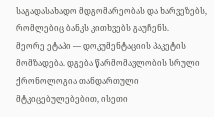საგადასახადო მდგომარეობას და ხარვეზებს, რომლებიც ბანკს კითხვებს გაუჩენს.
მეორე ეტაპი — დოკუმენტაციის პაკეტის მომზადება. დგება წარმომავლობის სრული ქრონოლოგია თანდართული მტკიცებულებებით, ისეთი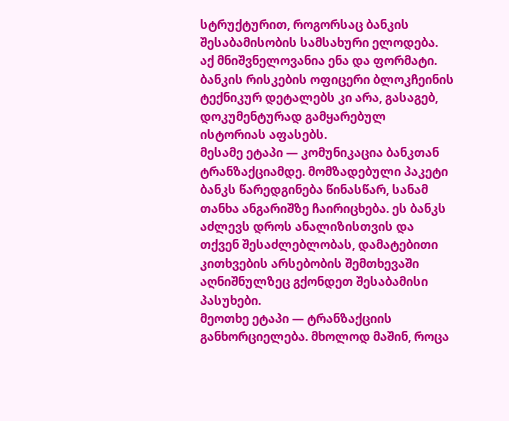სტრუქტურით, როგორსაც ბანკის შესაბამისობის სამსახური ელოდება. აქ მნიშვნელოვანია ენა და ფორმატი. ბანკის რისკების ოფიცერი ბლოკჩეინის ტექნიკურ დეტალებს კი არა, გასაგებ, დოკუმენტურად გამყარებულ ისტორიას აფასებს.
მესამე ეტაპი — კომუნიკაცია ბანკთან ტრანზაქციამდე. მომზადებული პაკეტი ბანკს წარედგინება წინასწარ, სანამ თანხა ანგარიშზე ჩაირიცხება. ეს ბანკს აძლევს დროს ანალიზისთვის და თქვენ შესაძლებლობას, დამატებითი კითხვების არსებობის შემთხევაში აღნიშნულზეც გქონდეთ შესაბამისი პასუხები.
მეოთხე ეტაპი — ტრანზაქციის განხორციელება. მხოლოდ მაშინ, როცა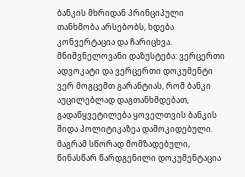ბანკის მხრიდან პრინციპული თანხმობა არსებობს, ხდება კონვერტაცია და ჩარიცხვა.
მნიშვნელოვანი დაზუსტება: ვერცერთი ადვოკატი და ვერცერთი დოკუმენტი ვერ მოგცემთ გარანტიას, რომ ბანკი აუცილებლად დაგთანხმდებათ, გადაწყვეტილება ყოველთვის ბანკის შიდა პოლიტიკაზეა დამოკიდებული. მაგრამ სწორად მომზადებული, წინასწარ წარდგენილი დოკუმენტაცია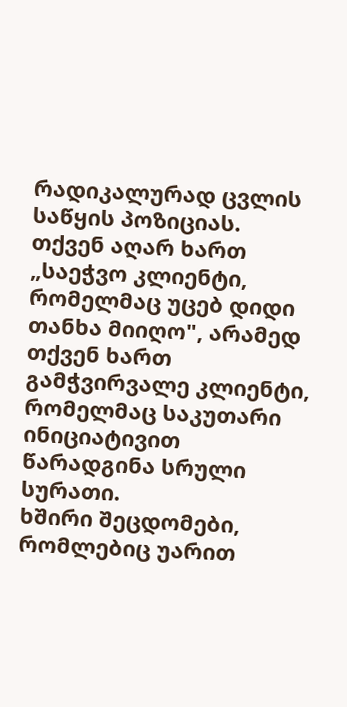რადიკალურად ცვლის საწყის პოზიციას. თქვენ აღარ ხართ „საეჭვო კლიენტი, რომელმაც უცებ დიდი თანხა მიიღო", არამედ თქვენ ხართ გამჭვირვალე კლიენტი, რომელმაც საკუთარი ინიციატივით წარადგინა სრული სურათი.
ხშირი შეცდომები, რომლებიც უარით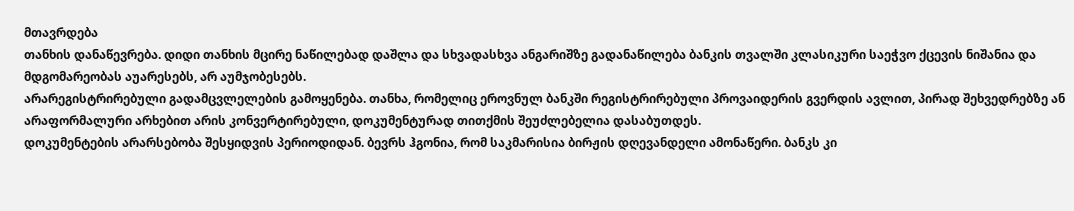მთავრდება
თანხის დანაწევრება. დიდი თანხის მცირე ნაწილებად დაშლა და სხვადასხვა ანგარიშზე გადანაწილება ბანკის თვალში კლასიკური საეჭვო ქცევის ნიშანია და მდგომარეობას აუარესებს, არ აუმჯობესებს.
არარეგისტრირებული გადამცვლელების გამოყენება. თანხა, რომელიც ეროვნულ ბანკში რეგისტრირებული პროვაიდერის გვერდის ავლით, პირად შეხვედრებზე ან არაფორმალური არხებით არის კონვერტირებული, დოკუმენტურად თითქმის შეუძლებელია დასაბუთდეს.
დოკუმენტების არარსებობა შესყიდვის პერიოდიდან. ბევრს ჰგონია, რომ საკმარისია ბირჟის დღევანდელი ამონაწერი. ბანკს კი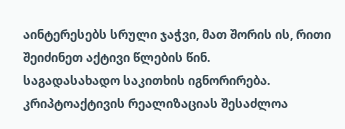აინტერესებს სრული ჯაჭვი, მათ შორის ის, რითი შეიძინეთ აქტივი წლების წინ.
საგადასახადო საკითხის იგნორირება. კრიპტოაქტივის რეალიზაციას შესაძლოა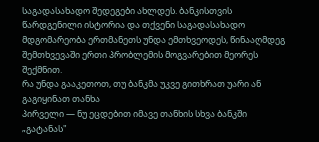საგადასახადო შედეგები ახლდეს. ბანკისთვის წარდგენილი ისტორია და თქვენი საგადასახადო მდგომარეობა ერთმანეთს უნდა ემთხვეოდეს, წინააღმდეგ შემთხვევაში ერთი პრობლემის მოგვარებით მეორეს შექმნით.
რა უნდა გააკეთოთ, თუ ბანკმა უკვე გითხრათ უარი ან გაგიყინათ თანხა
პირველი — ნუ ეცდებით იმავე თანხის სხვა ბანკში „გატანას"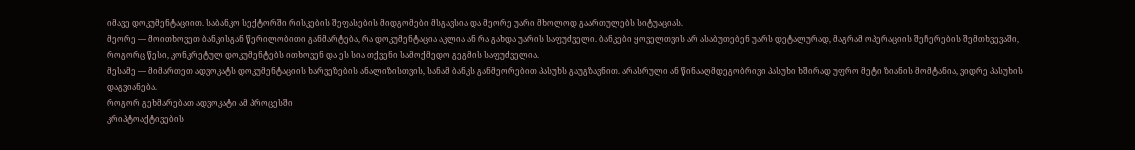იმავე დოკუმენტაციით. საბანკო სექტორში რისკების შეფასების მიდგომები მსგავსია და მეორე უარი მხოლოდ გაართულებს სიტუაციას.
მეორე — მოითხოვეთ ბანკისგან წერილობითი განმარტება, რა დოკუმენტაცია აკლია ან რა გახდა უარის საფუძველი. ბანკები ყოველთვის არ ასაბუთებენ უარს დეტალურად, მაგრამ ოპერაციის შეჩერების შემთხვევაში, როგორც წესი, კონკრეტულ დოკუმენტებს ითხოვენ და ეს სია თქვენი სამოქმედო გეგმის საფუძველია.
მესამე — მიმართეთ ადვოკატს დოკუმენტაციის ხარვეზების ანალიზისთვის, სანამ ბანკს განმეორებით პასუხს გაუგზავნით. არასრული ან წინააღმდეგობრივი პასუხი ხშირად უფრო მეტი ზიანის მომტანია, ვიდრე პასუხის დაგვიანება.
როგორ გეხმარებათ ადვოკატი ამ პროცესში
კრიპტოაქტივების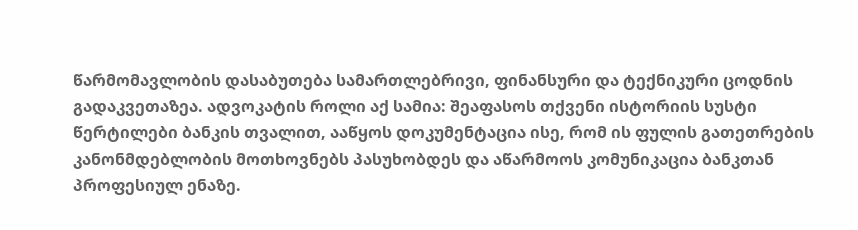წარმომავლობის დასაბუთება სამართლებრივი, ფინანსური და ტექნიკური ცოდნის გადაკვეთაზეა. ადვოკატის როლი აქ სამია: შეაფასოს თქვენი ისტორიის სუსტი წერტილები ბანკის თვალით, ააწყოს დოკუმენტაცია ისე, რომ ის ფულის გათეთრების კანონმდებლობის მოთხოვნებს პასუხობდეს და აწარმოოს კომუნიკაცია ბანკთან პროფესიულ ენაზე.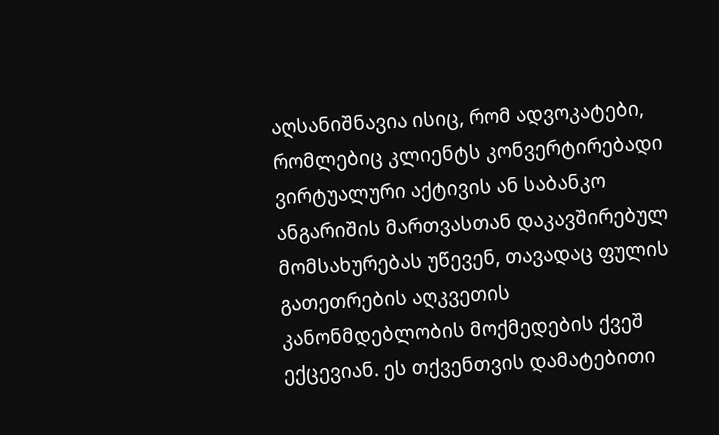აღსანიშნავია ისიც, რომ ადვოკატები, რომლებიც კლიენტს კონვერტირებადი ვირტუალური აქტივის ან საბანკო ანგარიშის მართვასთან დაკავშირებულ მომსახურებას უწევენ, თავადაც ფულის გათეთრების აღკვეთის კანონმდებლობის მოქმედების ქვეშ ექცევიან. ეს თქვენთვის დამატებითი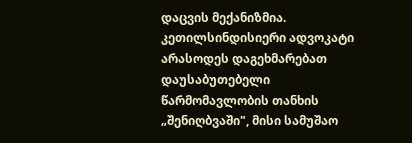დაცვის მექანიზმია. კეთილსინდისიერი ადვოკატი არასოდეს დაგეხმარებათ დაუსაბუთებელი წარმომავლობის თანხის „შენიღბვაში", მისი სამუშაო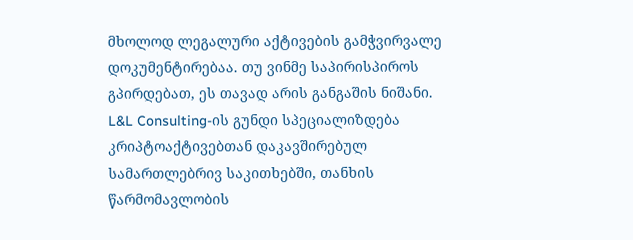მხოლოდ ლეგალური აქტივების გამჭვირვალე დოკუმენტირებაა. თუ ვინმე საპირისპიროს გპირდებათ, ეს თავად არის განგაშის ნიშანი.
L&L Consulting-ის გუნდი სპეციალიზდება კრიპტოაქტივებთან დაკავშირებულ სამართლებრივ საკითხებში, თანხის წარმომავლობის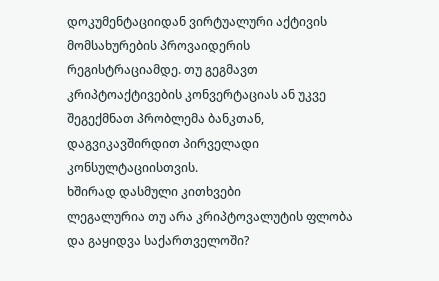დოკუმენტაციიდან ვირტუალური აქტივის მომსახურების პროვაიდერის რეგისტრაციამდე. თუ გეგმავთ კრიპტოაქტივების კონვერტაციას ან უკვე შეგექმნათ პრობლემა ბანკთან, დაგვიკავშირდით პირველადი კონსულტაციისთვის.
ხშირად დასმული კითხვები
ლეგალურია თუ არა კრიპტოვალუტის ფლობა და გაყიდვა საქართველოში?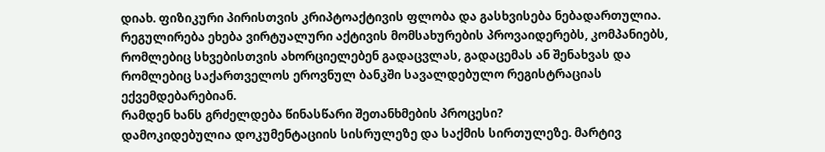დიახ. ფიზიკური პირისთვის კრიპტოაქტივის ფლობა და გასხვისება ნებადართულია. რეგულირება ეხება ვირტუალური აქტივის მომსახურების პროვაიდერებს, კომპანიებს, რომლებიც სხვებისთვის ახორციელებენ გადაცვლას, გადაცემას ან შენახვას და რომლებიც საქართველოს ეროვნულ ბანკში სავალდებულო რეგისტრაციას ექვემდებარებიან.
რამდენ ხანს გრძელდება წინასწარი შეთანხმების პროცესი?
დამოკიდებულია დოკუმენტაციის სისრულეზე და საქმის სირთულეზე. მარტივ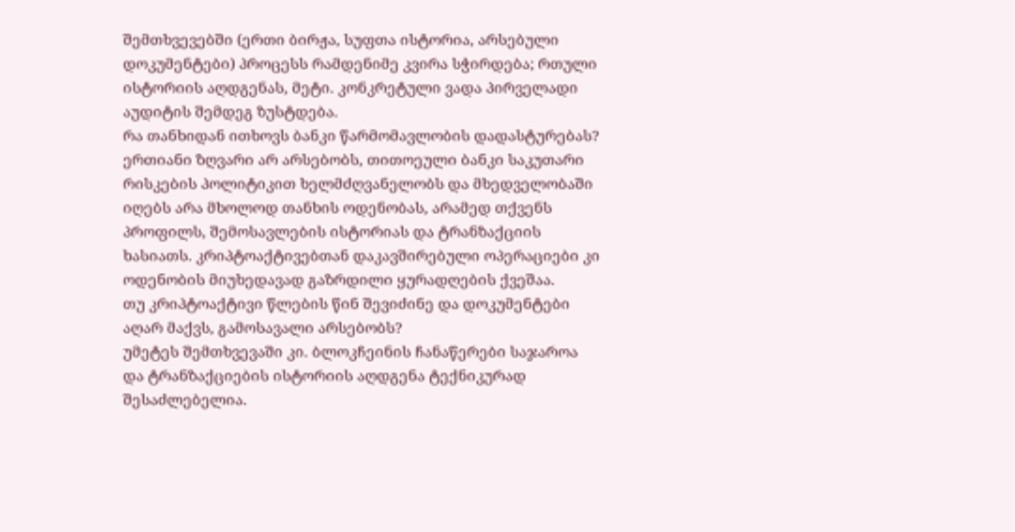შემთხვევებში (ერთი ბირჟა, სუფთა ისტორია, არსებული დოკუმენტები) პროცესს რამდენიმე კვირა სჭირდება; რთული ისტორიის აღდგენას, მეტი. კონკრეტული ვადა პირველადი აუდიტის შემდეგ ზუსტდება.
რა თანხიდან ითხოვს ბანკი წარმომავლობის დადასტურებას?
ერთიანი ზღვარი არ არსებობს, თითოეული ბანკი საკუთარი რისკების პოლიტიკით ხელმძღვანელობს და მხედველობაში იღებს არა მხოლოდ თანხის ოდენობას, არამედ თქვენს პროფილს, შემოსავლების ისტორიას და ტრანზაქციის ხასიათს. კრიპტოაქტივებთან დაკავშირებული ოპერაციები კი ოდენობის მიუხედავად გაზრდილი ყურადღების ქვეშაა.
თუ კრიპტოაქტივი წლების წინ შევიძინე და დოკუმენტები აღარ მაქვს, გამოსავალი არსებობს?
უმეტეს შემთხვევაში კი. ბლოკჩეინის ჩანაწერები საჯაროა და ტრანზაქციების ისტორიის აღდგენა ტექნიკურად შესაძლებელია.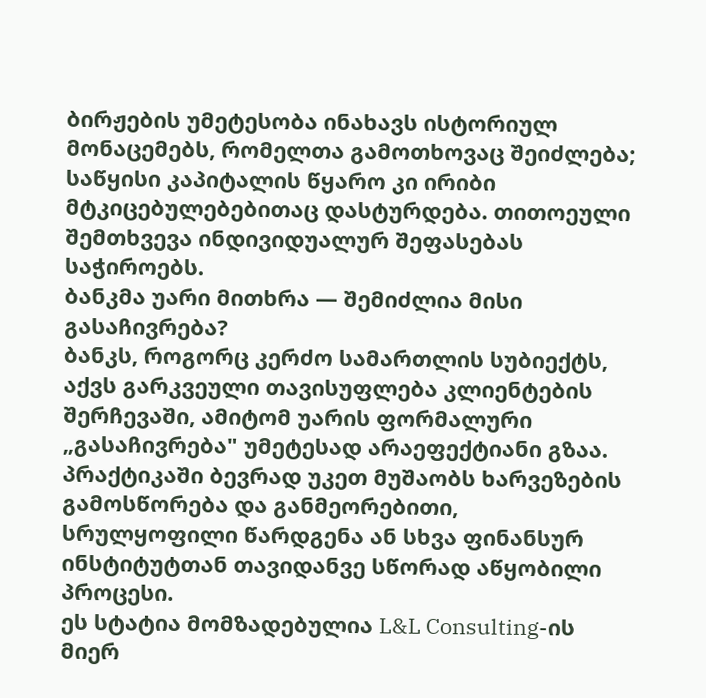ბირჟების უმეტესობა ინახავს ისტორიულ მონაცემებს, რომელთა გამოთხოვაც შეიძლება; საწყისი კაპიტალის წყარო კი ირიბი მტკიცებულებებითაც დასტურდება. თითოეული შემთხვევა ინდივიდუალურ შეფასებას საჭიროებს.
ბანკმა უარი მითხრა — შემიძლია მისი გასაჩივრება?
ბანკს, როგორც კერძო სამართლის სუბიექტს, აქვს გარკვეული თავისუფლება კლიენტების შერჩევაში, ამიტომ უარის ფორმალური „გასაჩივრება" უმეტესად არაეფექტიანი გზაა. პრაქტიკაში ბევრად უკეთ მუშაობს ხარვეზების გამოსწორება და განმეორებითი, სრულყოფილი წარდგენა ან სხვა ფინანსურ ინსტიტუტთან თავიდანვე სწორად აწყობილი პროცესი.
ეს სტატია მომზადებულია L&L Consulting-ის მიერ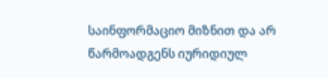საინფორმაციო მიზნით და არ წარმოადგენს იურიდიულ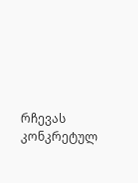რჩევას კონკრეტულ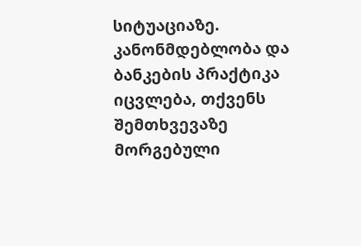სიტუაციაზე. კანონმდებლობა და ბანკების პრაქტიკა იცვლება, თქვენს შემთხვევაზე მორგებული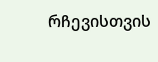რჩევისთვის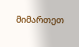მიმართეთ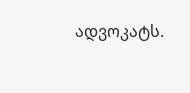ადვოკატს.